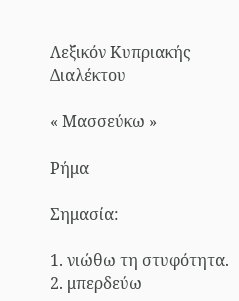Λεξικόν Κυπριακής Διαλέκτου

« Μασσεύκω »

Ρήμα

Σημασία:

1. νιώθω τη στυφότητα. 2. μπερδεύω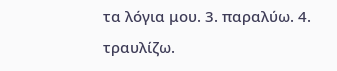τα λόγια μου. 3. παραλύω. 4. τραυλίζω.